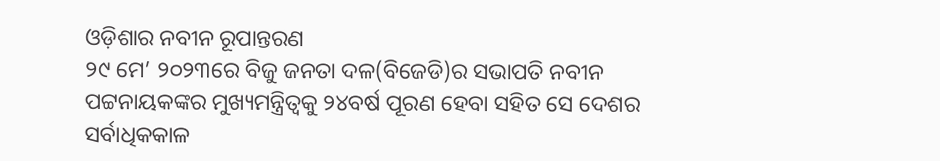ଓଡ଼ିଶାର ନବୀନ ରୂପାନ୍ତରଣ
୨୯ ମେ’ ୨୦୨୩ରେ ବିଜୁ ଜନତା ଦଳ(ବିଜେଡି)ର ସଭାପତି ନବୀନ ପଟ୍ଟନାୟକଙ୍କର ମୁଖ୍ୟମନ୍ତ୍ରିତ୍ୱକୁ ୨୪ବର୍ଷ ପୂରଣ ହେବା ସହିତ ସେ ଦେଶର ସର୍ବାଧିକକାଳ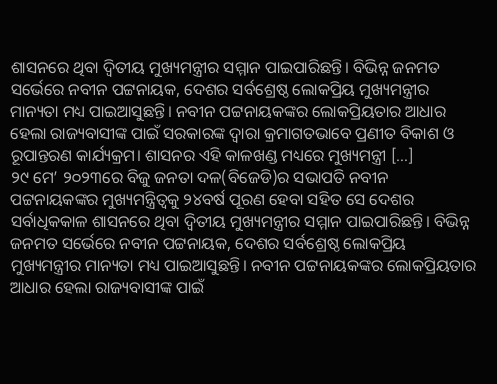ଶାସନରେ ଥିବା ଦ୍ୱିତୀୟ ମୁଖ୍ୟମନ୍ତ୍ରୀର ସମ୍ମାନ ପାଇପାରିଛନ୍ତି। ବିଭିନ୍ନ ଜନମତ ସର୍ଭେରେ ନବୀନ ପଟ୍ଟନାୟକ, ଦେଶର ସର୍ବଶ୍ରେଷ୍ଠ ଲୋକପ୍ରିୟ ମୁଖ୍ୟମନ୍ତ୍ରୀର ମାନ୍ୟତା ମଧ୍ୟ ପାଇଆସୁଛନ୍ତି। ନବୀନ ପଟ୍ଟନାୟକଙ୍କର ଲୋକପ୍ରିୟତାର ଆଧାର ହେଲା ରାଜ୍ୟବାସୀଙ୍କ ପାଇଁ ସରକାରଙ୍କ ଦ୍ୱାରା କ୍ରମାଗତଭାବେ ପ୍ରଣୀତ ବିକାଶ ଓ ରୂପାନ୍ତରଣ କାର୍ଯ୍ୟକ୍ରମ। ଶାସନର ଏହି କାଳଖଣ୍ଡ ମଧ୍ୟରେ ମୁଖ୍ୟମନ୍ତ୍ରୀ […]
୨୯ ମେ’ ୨୦୨୩ରେ ବିଜୁ ଜନତା ଦଳ(ବିଜେଡି)ର ସଭାପତି ନବୀନ ପଟ୍ଟନାୟକଙ୍କର ମୁଖ୍ୟମନ୍ତ୍ରିତ୍ୱକୁ ୨୪ବର୍ଷ ପୂରଣ ହେବା ସହିତ ସେ ଦେଶର ସର୍ବାଧିକକାଳ ଶାସନରେ ଥିବା ଦ୍ୱିତୀୟ ମୁଖ୍ୟମନ୍ତ୍ରୀର ସମ୍ମାନ ପାଇପାରିଛନ୍ତି। ବିଭିନ୍ନ ଜନମତ ସର୍ଭେରେ ନବୀନ ପଟ୍ଟନାୟକ, ଦେଶର ସର୍ବଶ୍ରେଷ୍ଠ ଲୋକପ୍ରିୟ ମୁଖ୍ୟମନ୍ତ୍ରୀର ମାନ୍ୟତା ମଧ୍ୟ ପାଇଆସୁଛନ୍ତି। ନବୀନ ପଟ୍ଟନାୟକଙ୍କର ଲୋକପ୍ରିୟତାର ଆଧାର ହେଲା ରାଜ୍ୟବାସୀଙ୍କ ପାଇଁ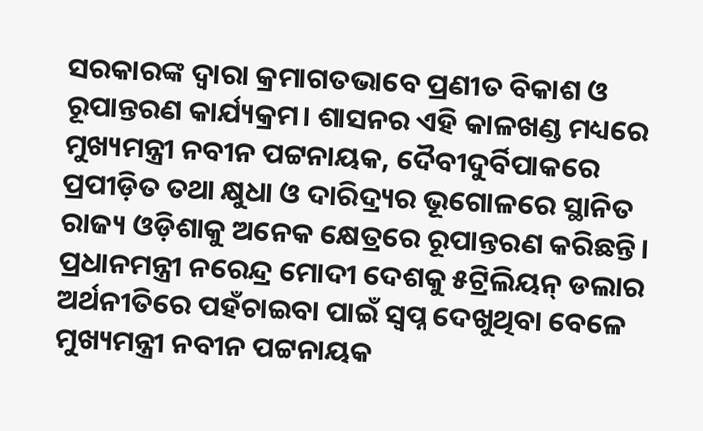ସରକାରଙ୍କ ଦ୍ୱାରା କ୍ରମାଗତଭାବେ ପ୍ରଣୀତ ବିକାଶ ଓ ରୂପାନ୍ତରଣ କାର୍ଯ୍ୟକ୍ରମ। ଶାସନର ଏହି କାଳଖଣ୍ଡ ମଧ୍ୟରେ ମୁଖ୍ୟମନ୍ତ୍ରୀ ନବୀନ ପଟ୍ଟନାୟକ, ଦୈବୀଦୁର୍ବିପାକରେ ପ୍ରପୀଡ଼ିତ ତଥା କ୍ଷୁଧା ଓ ଦାରିଦ୍ର୍ୟର ଭୂଗୋଳରେ ସ୍ଥାନିତ ରାଜ୍ୟ ଓଡ଼ିଶାକୁ ଅନେକ କ୍ଷେତ୍ରରେ ରୂପାନ୍ତରଣ କରିଛନ୍ତି। ପ୍ରଧାନମନ୍ତ୍ରୀ ନରେନ୍ଦ୍ର ମୋଦୀ ଦେଶକୁ ୫ଟ୍ରିଲିୟନ୍ ଡଲାର ଅର୍ଥନୀତିରେ ପହଁଚାଇବା ପାଇଁ ସ୍ୱପ୍ନ ଦେଖୁଥିବା ବେଳେ ମୁଖ୍ୟମନ୍ତ୍ରୀ ନବୀନ ପଟ୍ଟନାୟକ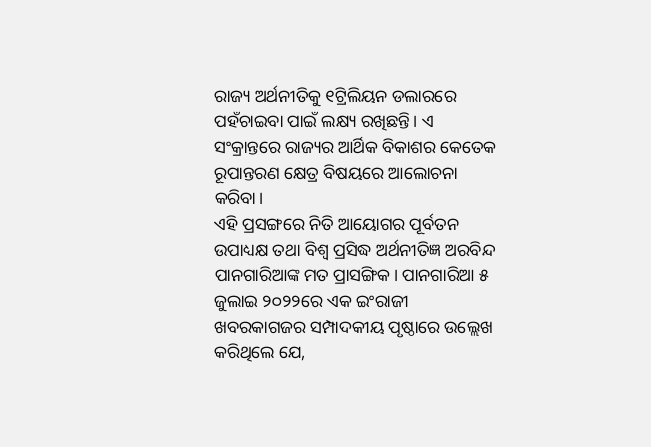ରାଜ୍ୟ ଅର୍ଥନୀତିକୁ ୧ଟ୍ରିଲିୟନ ଡଲାରରେ ପହଁଚାଇବା ପାଇଁ ଲକ୍ଷ୍ୟ ରଖିଛନ୍ତି। ଏ ସଂକ୍ରାନ୍ତରେ ରାଜ୍ୟର ଆର୍ଥିକ ବିକାଶର କେତେକ ରୂପାନ୍ତରଣ କ୍ଷେତ୍ର ବିଷୟରେ ଆଲୋଚନା କରିବା।
ଏହି ପ୍ରସଙ୍ଗରେ ନିତି ଆୟୋଗର ପୂର୍ବତନ ଉପାଧ୍ୟକ୍ଷ ତଥା ବିଶ୍ୱ ପ୍ରସିଦ୍ଧ ଅର୍ଥନୀତିଜ୍ଞ ଅରବିନ୍ଦ ପାନଗାରିଆଙ୍କ ମତ ପ୍ରାସଙ୍ଗିକ। ପାନଗାରିଆ ୫ ଜୁଲାଇ ୨୦୨୨ରେ ଏକ ଇଂରାଜୀ ଖବରକାଗଜର ସମ୍ପାଦକୀୟ ପୃଷ୍ଠାରେ ଉଲ୍ଲେଖ କରିଥିଲେ ଯେ,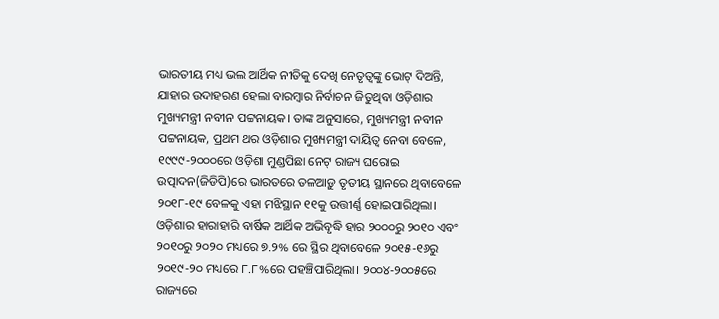ଭାରତୀୟ ମଧ୍ୟ ଭଲ ଆର୍ଥିକ ନୀତିକୁ ଦେଖି ନେତୃତ୍ୱଙ୍କୁ ଭୋଟ୍ ଦିଅନ୍ତି, ଯାହାର ଉଦାହରଣ ହେଲା ବାରମ୍ବାର ନିର୍ବାଚନ ଜିତୁଥିବା ଓଡ଼ିଶାର ମୁଖ୍ୟମନ୍ତ୍ରୀ ନବୀନ ପଟ୍ଟନାୟକ। ତାଙ୍କ ଅନୁସାରେ, ମୁଖ୍ୟମନ୍ତ୍ରୀ ନବୀନ ପଟ୍ଟନାୟକ, ପ୍ରଥମ ଥର ଓଡ଼ିଶାର ମୁଖ୍ୟମନ୍ତ୍ରୀ ଦାୟିତ୍ୱ ନେବା ବେଳେ, ୧୯୯୯-୨୦୦୦ରେ ଓଡ଼ିଶା ମୁଣ୍ଡପିଛା ନେଟ୍ ରାଜ୍ୟ ଘରୋଇ ଉତ୍ପାଦନ(ଜିଡିପି)ରେ ଭାରତରେ ତଳଆଡ଼ୁ ତୃତୀୟ ସ୍ଥାନରେ ଥିବାବେଳେ ୨୦୧୮-୧୯ ବେଳକୁ ଏହା ମଝିସ୍ଥାନ ୧୧କୁ ଉତ୍ତୀର୍ଣ୍ଣ ହୋଇପାରିଥିଲା। ଓଡ଼ିଶାର ହାରାହାରି ବାର୍ଷିକ ଆର୍ଥିକ ଅଭିବୃଦ୍ଧି ହାର ୨୦୦୦ରୁ ୨୦୧୦ ଏବଂ ୨୦୧୦ରୁ ୨୦୨୦ ମଧ୍ୟରେ ୭.୨% ରେ ସ୍ଥିର ଥିବାବେଳେ ୨୦୧୫-୧୬ରୁ ୨୦୧୯-୨୦ ମଧ୍ୟରେ ୮.୮%ରେ ପହଞ୍ଚିପାରିଥିଲା। ୨୦୦୪-୨୦୦୫ରେ ରାଜ୍ୟରେ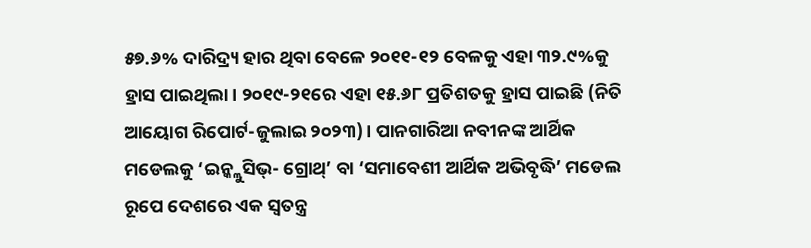୫୭.୬% ଦାରିଦ୍ର୍ୟ ହାର ଥିବା ବେଳେ ୨୦୧୧-୧୨ ବେଳକୁ ଏହା ୩୨.୯%କୁ ହ୍ରାସ ପାଇଥିଲା। ୨୦୧୯-୨୧ରେ ଏହା ୧୫.୬୮ ପ୍ରତିଶତକୁ ହ୍ରାସ ପାଇଛି (ନିତି ଆୟୋଗ ରିପୋର୍ଟ-ଜୁଲାଇ ୨୦୨୩)। ପାନଗାରିଆ ନବୀନଙ୍କ ଆର୍ଥିକ ମଡେଲକୁ ‘ଇନ୍କ୍ଲୁସିଭ୍- ଗ୍ରୋଥ୍’ ବା ‘ସମାବେଶୀ ଆର୍ଥିକ ଅଭିବୃଦ୍ଧି’ ମଡେଲ ରୂପେ ଦେଶରେ ଏକ ସ୍ୱତନ୍ତ୍ର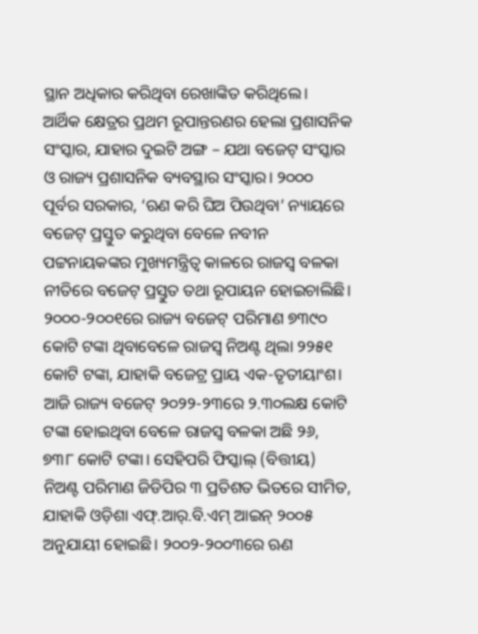ସ୍ଥାନ ଅଧିକାର କରିଥିବା ରେଖାଙ୍କିତ କରିଥିଲେ।
ଆର୍ଥିକ କ୍ଷେତ୍ରର ପ୍ରଥମ ରୂପାନ୍ତରଣର ହେଲା ପ୍ରଶାସନିକ ସଂସ୍କାର, ଯାହାର ଦୁଇଟି ଅଙ୍ଗ – ଯଥା ବଜେଟ୍ ସଂସ୍କାର ଓ ରାଜ୍ୟ ପ୍ରଶାସନିକ ବ୍ୟବସ୍ଥାର ସଂସ୍କାର। ୨୦୦୦ ପୂର୍ବର ସରକାର, ‘ଋଣ କରି ଘିଅ ପିଉଥିବା’ ନ୍ୟାୟରେ ବଜେଟ୍ ପ୍ରସ୍ତୁତ କରୁଥିବା ବେଳେ ନବୀନ ପଟ୍ଟନାୟକଙ୍କର ମୁଖ୍ୟମନ୍ତ୍ରିତ୍ୱ କାଳରେ ରାଜସ୍ୱ ବଳକା ନୀତିରେ ବଜେଟ୍ ପ୍ରସ୍ତୁତ ତଥା ରୂପାୟନ ହୋଇଚାଲିଛି। ୨୦୦୦-୨୦୦୧ରେ ରାଜ୍ୟ ବଜେଟ୍ ପରିମାଣ ୭୩୯୦ କୋଟି ଟଙ୍କା ଥିବାବେଳେ ରାଜସ୍ୱ ନିଅଣ୍ଟ ଥିଲା ୨୨୫୧ କୋଟି ଟଙ୍କା, ଯାହାକି ବଜେଟ୍ର ପ୍ରାୟ ଏକ-ତୃତୀୟାଂଶ। ଆଜି ରାଜ୍ୟ ବଜେଟ୍ ୨୦୨୨-୨୩ରେ ୨.୩୦ଲକ୍ଷ କୋଟି ଟଙ୍କା ହୋଇଥିବା ବେଳେ ରାଜସ୍ୱ ବଳକା ଅଛି ୨୬, ୭୩୮ କୋଟି ଟଙ୍କା। ସେହିପରି ଫିସ୍କାଲ୍ (ବିତ୍ତୀୟ) ନିଅଣ୍ଟ ପରିମାଣ ଜିଡିପିର ୩ ପ୍ରତିଶତ ଭିତରେ ସୀମିତ, ଯାହାକି ଓଡ଼ିଶା ଏଫ୍.ଆର୍.ବି.ଏମ୍ ଆଇନ୍ ୨୦୦୫ ଅନୁଯାୟୀ ହୋଇଛି। ୨୦୦୨-୨୦୦୩ରେ ଋଣ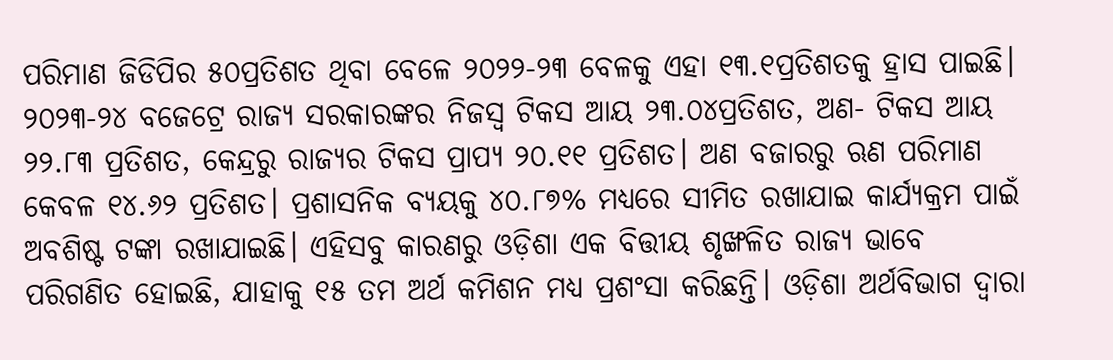ପରିମାଣ ଜିଡିପିର ୫୦ପ୍ରତିଶତ ଥିବା ବେଳେ ୨୦୨୨-୨୩ ବେଳକୁ ଏହା ୧୩.୧ପ୍ରତିଶତକୁ ହ୍ରାସ ପାଇଛି। ୨୦୨୩-୨୪ ବଜେଟ୍ରେ ରାଜ୍ୟ ସରକାରଙ୍କର ନିଜସ୍ୱ ଟିକସ ଆୟ ୨୩.୦୪ପ୍ରତିଶତ, ଅଣ- ଟିକସ ଆୟ ୨୨.୮୩ ପ୍ରତିଶତ, କେନ୍ଦ୍ରରୁ ରାଜ୍ୟର ଟିକସ ପ୍ରାପ୍ୟ ୨୦.୧୧ ପ୍ରତିଶତ। ଅଣ ବଜାରରୁ ଋଣ ପରିମାଣ କେବଳ ୧୪.୬୨ ପ୍ରତିଶତ। ପ୍ରଶାସନିକ ବ୍ୟୟକୁ ୪୦.୮୭% ମଧ୍ୟରେ ସୀମିତ ରଖାଯାଇ କାର୍ଯ୍ୟକ୍ରମ ପାଇଁ ଅବଶିଷ୍ଟ ଟଙ୍କା ରଖାଯାଇଛି। ଏହିସବୁ କାରଣରୁ ଓଡ଼ିଶା ଏକ ବିତ୍ତୀୟ ଶୃଙ୍ଖଳିତ ରାଜ୍ୟ ଭାବେ ପରିଗଣିତ ହୋଇଛି, ଯାହାକୁ ୧୫ ତମ ଅର୍ଥ କମିଶନ ମଧ୍ୟ ପ୍ରଶଂସା କରିଛନ୍ତି। ଓଡ଼ିଶା ଅର୍ଥବିଭାଗ ଦ୍ୱାରା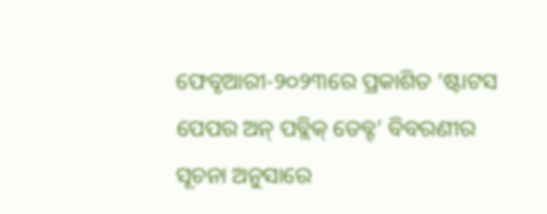ଫେବୃଆରୀ-୨୦୨୩ରେ ପ୍ରକାଶିତ ‘ଷ୍ଟାଟସ ପେପର ଅନ୍ ପବ୍ଲିକ୍ ଡେବ୍ଟ’ ବିବରଣୀର ସୂଚନା ଅନୁସାରେ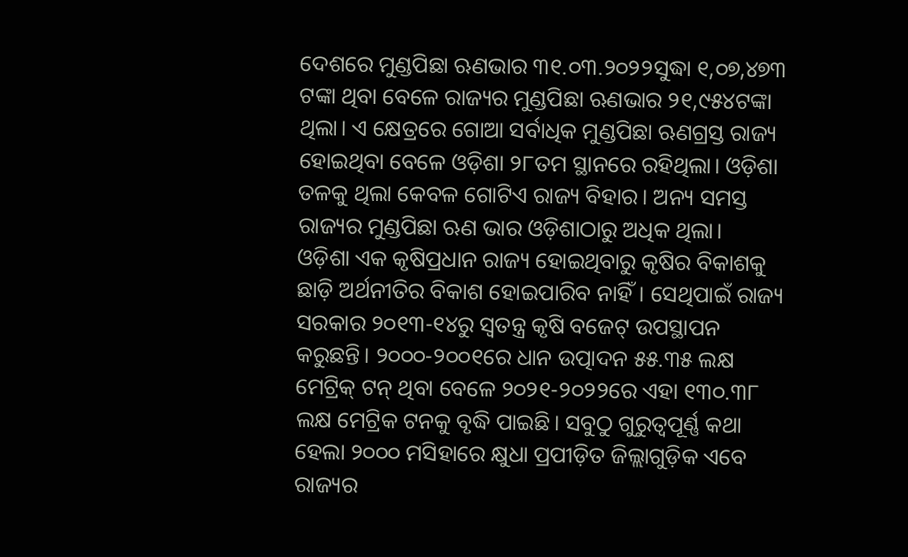ଦେଶରେ ମୁଣ୍ଡପିଛା ଋଣଭାର ୩୧.୦୩.୨୦୨୨ସୁଦ୍ଧା ୧,୦୭,୪୭୩ ଟଙ୍କା ଥିବା ବେଳେ ରାଜ୍ୟର ମୁଣ୍ଡପିଛା ଋଣଭାର ୨୧,୯୫୪ଟଙ୍କା ଥିଲା। ଏ କ୍ଷେତ୍ରରେ ଗୋଆ ସର୍ବାଧିକ ମୁଣ୍ଡପିଛା ଋଣଗ୍ରସ୍ତ ରାଜ୍ୟ ହୋଇଥିବା ବେଳେ ଓଡ଼ିଶା ୨୮ତମ ସ୍ଥାନରେ ରହିଥିଲା। ଓଡ଼ିଶା ତଳକୁ ଥିଲା କେବଳ ଗୋଟିଏ ରାଜ୍ୟ ବିହାର। ଅନ୍ୟ ସମସ୍ତ ରାଜ୍ୟର ମୁଣ୍ଡପିଛା ଋଣ ଭାର ଓଡ଼ିଶାଠାରୁ ଅଧିକ ଥିଲା।
ଓଡ଼ିଶା ଏକ କୃଷିପ୍ରଧାନ ରାଜ୍ୟ ହୋଇଥିବାରୁ କୃଷିର ବିକାଶକୁ ଛାଡ଼ି ଅର୍ଥନୀତିର ବିକାଶ ହୋଇପାରିବ ନାହିଁ। ସେଥିପାଇଁ ରାଜ୍ୟ ସରକାର ୨୦୧୩-୧୪ରୁ ସ୍ୱତନ୍ତ୍ର କୃଷି ବଜେଟ୍ ଉପସ୍ଥାପନ କରୁଛନ୍ତି। ୨୦୦୦-୨୦୦୧ରେ ଧାନ ଉତ୍ପାଦନ ୫୫.୩୫ ଲକ୍ଷ ମେଟ୍ରିକ୍ ଟନ୍ ଥିବା ବେଳେ ୨୦୨୧-୨୦୨୨ରେ ଏହା ୧୩୦.୩୮ ଲକ୍ଷ ମେଟ୍ରିକ ଟନକୁ ବୃଦ୍ଧି ପାଇଛି। ସବୁଠୁ ଗୁରୁତ୍ୱପୂର୍ଣ୍ଣ କଥା ହେଲା ୨୦୦୦ ମସିହାରେ କ୍ଷୁଧା ପ୍ରପୀଡ଼ିତ ଜିଲ୍ଲାଗୁଡ଼ିକ ଏବେ ରାଜ୍ୟର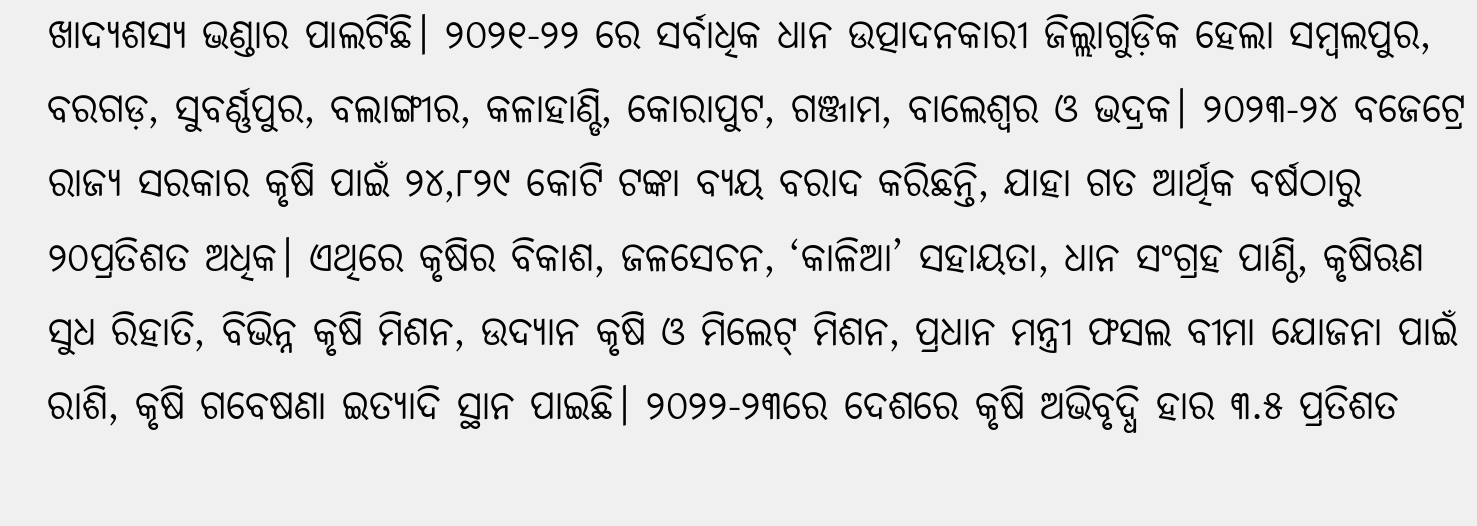ଖାଦ୍ୟଶସ୍ୟ ଭଣ୍ଡାର ପାଲଟିଛି। ୨୦୨୧-୨୨ ରେ ସର୍ବାଧିକ ଧାନ ଉତ୍ପାଦନକାରୀ ଜିଲ୍ଲାଗୁଡ଼ିକ ହେଲା ସମ୍ବଲପୁର, ବରଗଡ଼, ସୁବର୍ଣ୍ଣପୁର, ବଲାଙ୍ଗୀର, କଳାହାଣ୍ଡି, କୋରାପୁଟ, ଗଞ୍ଜାମ, ବାଲେଶ୍ୱର ଓ ଭଦ୍ରକ। ୨୦୨୩-୨୪ ବଜେଟ୍ରେ ରାଜ୍ୟ ସରକାର କୃଷି ପାଇଁ ୨୪,୮୨୯ କୋଟି ଟଙ୍କା ବ୍ୟୟ ବରାଦ କରିଛନ୍ତି, ଯାହା ଗତ ଆର୍ଥିକ ବର୍ଷଠାରୁ ୨୦ପ୍ରତିଶତ ଅଧିକ। ଏଥିରେ କୃଷିର ବିକାଶ, ଜଳସେଚନ, ‘କାଳିଆ’ ସହାୟତା, ଧାନ ସଂଗ୍ରହ ପାଣ୍ଠି, କୃଷିଋଣ ସୁଧ ରିହାତି, ବିଭିନ୍ନ କୃଷି ମିଶନ, ଉଦ୍ୟାନ କୃଷି ଓ ମିଲେଟ୍ ମିଶନ, ପ୍ରଧାନ ମନ୍ତ୍ରୀ ଫସଲ ବୀମା ଯୋଜନା ପାଇଁ ରାଶି, କୃଷି ଗବେଷଣା ଇତ୍ୟାଦି ସ୍ଥାନ ପାଇଛି। ୨୦୨୨-୨୩ରେ ଦେଶରେ କୃଷି ଅଭିବୃଦ୍ଧି ହାର ୩.୫ ପ୍ରତିଶତ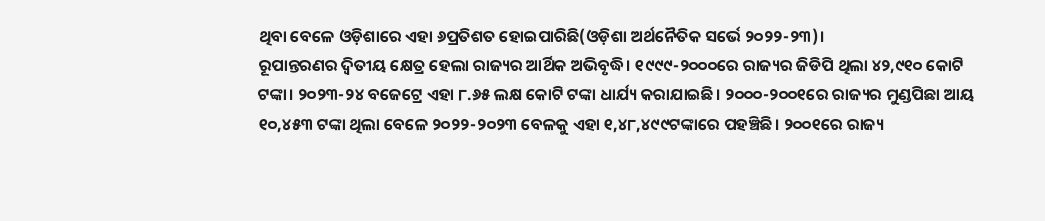ଥିବା ବେଳେ ଓଡ଼ିଶାରେ ଏହା ୬ପ୍ରତିଶତ ହୋଇପାରିଛି(ଓଡ଼ିଶା ଅର୍ଥନୈତିକ ସର୍ଭେ ୨୦୨୨-୨୩)।
ରୂପାନ୍ତରଣର ଦ୍ୱିତୀୟ କ୍ଷେତ୍ର ହେଲା ରାଜ୍ୟର ଆର୍ଥିକ ଅଭିବୃଦ୍ଧି। ୧୯୯୯-୨୦୦୦ରେ ରାଜ୍ୟର ଜିଡିପି ଥିଲା ୪୨,୯୧୦ କୋଟି ଟଙ୍କା। ୨୦୨୩-୨୪ ବଜେଟ୍ରେ ଏହା ୮.୬୫ ଲକ୍ଷ କୋଟି ଟଙ୍କା ଧାର୍ଯ୍ୟ କରାଯାଇଛି। ୨୦୦୦-୨୦୦୧ରେ ରାଜ୍ୟର ମୁଣ୍ଡପିଛା ଆୟ ୧୦,୪୫୩ ଟଙ୍କା ଥିଲା ବେଳେ ୨୦୨୨-୨୦୨୩ ବେଳକୁ ଏହା ୧,୪୮,୪୯୯ଟଙ୍କାରେ ପହଞ୍ଚିଛି। ୨୦୦୧ରେ ରାଜ୍ୟ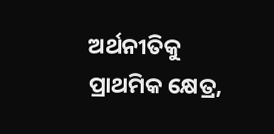ଅର୍ଥନୀତିକୁ ପ୍ରାଥମିକ କ୍ଷେତ୍ର,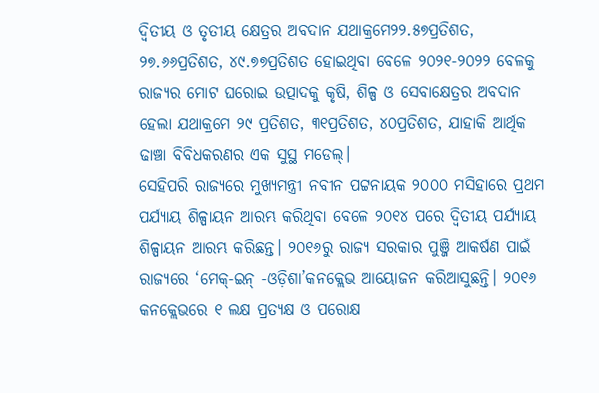ଦ୍ୱିତୀୟ ଓ ତୃତୀୟ କ୍ଷେତ୍ରର ଅବଦାନ ଯଥାକ୍ରମେ୨୨.୫୭ପ୍ରତିଶତ, ୨୭.୬୬ପ୍ରତିଶତ, ୪୯.୭୭ପ୍ରତିଶତ ହୋଇଥିବା ବେଳେ ୨୦୨୧-୨୦୨୨ ବେଳକୁ ରାଜ୍ୟର ମୋଟ ଘରୋଇ ଉତ୍ପାଦକୁ କୃଷି, ଶିଳ୍ପ ଓ ସେବାକ୍ଷେତ୍ରର ଅବଦାନ ହେଲା ଯଥାକ୍ରମେ ୨୯ ପ୍ରତିଶତ, ୩୧ପ୍ରତିଶତ, ୪୦ପ୍ରତିଶତ, ଯାହାକି ଆର୍ଥିକ ଢାଞ୍ଚା ବିବିଧକରଣର ଏକ ସୁସ୍ଥ ମଡେଲ୍।
ସେହିପରି ରାଜ୍ୟରେ ମୁଖ୍ୟମନ୍ତ୍ରୀ ନବୀନ ପଟ୍ଟନାୟକ ୨୦୦୦ ମସିହାରେ ପ୍ରଥମ ପର୍ଯ୍ୟାୟ ଶିଳ୍ପାୟନ ଆରମ୍ଭ କରିଥିବା ବେଳେ ୨୦୧୪ ପରେ ଦ୍ୱିତୀୟ ପର୍ଯ୍ୟାୟ ଶିଳ୍ପାୟନ ଆରମ୍ଭ କରିଛନ୍ତ। ୨୦୧୬ରୁ ରାଜ୍ୟ ସରକାର ପୁଞ୍ଜି ଆକର୍ଷଣ ପାଇଁ ରାଜ୍ୟରେ ‘ମେକ୍-ଇନ୍ -ଓଡ଼ିଶା’କନକ୍ଲେଭ ଆୟୋଜନ କରିଆସୁଛନ୍ତି। ୨୦୧୬ କନକ୍ଲେଭରେ ୧ ଲକ୍ଷ ପ୍ରତ୍ୟକ୍ଷ ଓ ପରୋକ୍ଷ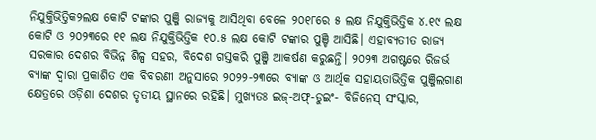ନିଯୁକ୍ତିଭିତ୍ତିକ୨ଲକ୍ଷ କୋଟି ଟଙ୍କାର ପୁଞ୍ଜି ରାଜ୍ୟକୁ ଆସିଥିବା ବେଳେ ୨୦୧୮ରେ ୫ ଲକ୍ଷ ନିଯୁକ୍ତିଭିତ୍ତିକ ୪.୧୯ ଲକ୍ଷ କୋଟି ଓ ୨୦୨୩ରେ ୧୧ ଲକ୍ଷ ନିଯୁକ୍ତିଭିତ୍ତିକ ୧୦.୫ ଲକ୍ଷ କୋଟି ଟଙ୍କାର ପୁଞ୍ଚି ଆସିଛି। ଏହାବ୍ୟତୀତ ରାଜ୍ୟ ସରକାର ଦେଶର ବିଭିନ୍ନ ଶିଳ୍ପ ସହର, ବିଦେଶ ଗସ୍ତକରି ପୁଞ୍ଜି ଆକର୍ଷଣ କରୁଛନ୍ତି। ୨୦୨୩ ଅଗଷ୍ଟରେ ରିଜର୍ଭ ବ୍ୟାଙ୍କ ଦ୍ୱାରା ପ୍ରକାଶିତ ଏକ ବିବରଣୀ ଅନୁସାରେ ୨୦୨୨-୨୩ରେ ବ୍ୟାଙ୍କ ଓ ଆର୍ଥିକ ସହାୟତାଭିତ୍ତିକ ପୁଞ୍ଜିଲଗାଣ କ୍ଷେତ୍ରରେ ଓଡ଼ିଶା ଦେଶର ତୃତୀୟ ସ୍ଥାନରେ ରହିଛି। ମୁଖ୍ୟତଃ ଇଜ୍-ଅଫ୍-ଡୁଇଂ- ବିଜିନେସ୍ ସଂସ୍କାର,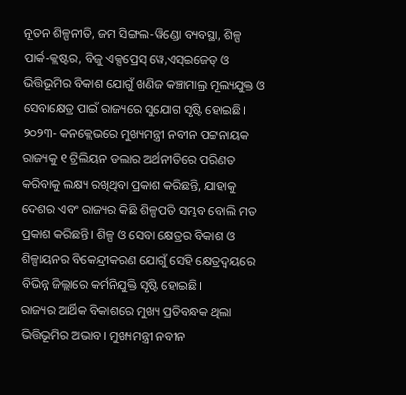ନୂତନ ଶିଳ୍ପନୀତି, ଜମ ସିଙ୍ଗଲ-ୱିଣ୍ଡୋ ବ୍ୟବସ୍ଥା, ଶିଳ୍ପ ପାର୍କ-କ୍ଲଷ୍ଟର, ବିଜୁ ଏକ୍ସପ୍ରେସ୍ ୱେ,ଏସ୍ଇଜେଡ୍ ଓ ଭିତ୍ତିଭୂମିର ବିକାଶ ଯୋଗୁଁ ଖଣିଜ କଞ୍ଚାମାଲ୍ର ମୂଲ୍ୟଯୁକ୍ତ ଓ ସେବାକ୍ଷେତ୍ର ପାଇଁ ରାଜ୍ୟରେ ସୁଯୋଗ ସୃଷ୍ଟି ହୋଇଛି। ୨୦୨୩- କନକ୍ଲେଭରେ ମୁଖ୍ୟମନ୍ତ୍ରୀ ନବୀନ ପଟ୍ଟନାୟକ ରାଜ୍ୟକୁ ୧ ଟ୍ରିଲିୟନ ଡଲାର ଅର୍ଥନୀତିରେ ପରିଣତ କରିବାକୁ ଲକ୍ଷ୍ୟ ରଖିଥିବା ପ୍ରକାଶ କରିଛନ୍ତି, ଯାହାକୁ ଦେଶର ଏବଂ ରାଜ୍ୟର କିଛି ଶିଳ୍ପପତି ସମ୍ଭବ ବୋଲି ମତ ପ୍ରକାଶ କରିଛନ୍ତି। ଶିଳ୍ପ ଓ ସେବା କ୍ଷେତ୍ରର ବିକାଶ ଓ ଶିଳ୍ପାୟନର ବିକେନ୍ଦ୍ରୀକରଣ ଯୋଗୁଁ ସେହି କ୍ଷେତ୍ରଦ୍ୱୟରେ ବିଭିନ୍ନ ଜିଲ୍ଲାରେ କର୍ମନିଯୁକ୍ତି ସୃଷ୍ଟି ହୋଇଛି।
ରାଜ୍ୟର ଆର୍ଥିକ ବିକାଶରେ ମୁଖ୍ୟ ପ୍ରତିବନ୍ଧକ ଥିଲା ଭିତ୍ତିଭୂମିର ଅଭାବ। ମୁଖ୍ୟମନ୍ତ୍ରୀ ନବୀନ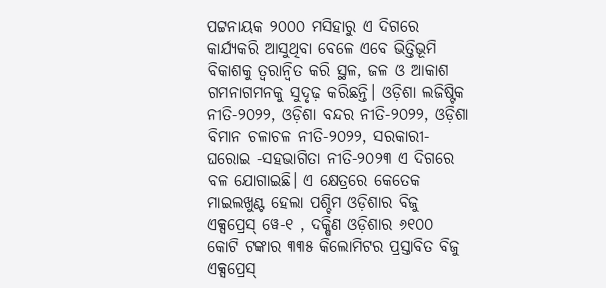ପଟ୍ଟନାୟକ ୨୦୦୦ ମସିହାରୁ ଏ ଦିଗରେ କାର୍ଯ୍ୟକରି ଆସୁଥିବା ବେଳେ ଏବେ ଭିତ୍ତିଭୂମି ବିକାଶକୁ ତ୍ୱରାନ୍ୱିତ କରି ସ୍ଥଳ, ଜଳ ଓ ଆକାଶ ଗମନାଗମନକୁ ସୁଦୃଢ଼ କରିଛନ୍ତି। ଓଡ଼ିଶା ଲଜିଷ୍ଟିକ ନୀତି-୨୦୨୨, ଓଡ଼ିଶା ବନ୍ଦର ନୀତି-୨୦୨୨, ଓଡ଼ିଶା ବିମାନ ଚଳାଚଳ ନୀତି-୨୦୨୨, ସରକାରୀ-ଘରୋଇ -ସହଭାଗିତା ନୀତି-୨୦୨୩ ଏ ଦିଗରେ ବଳ ଯୋଗାଇଛି। ଏ କ୍ଷେତ୍ରରେ କେତେକ ମାଇଲଖୁଣ୍ଟ ହେଲା ପଶ୍ଚିମ ଓଡ଼ିଶାର ବିଜୁ ଏକ୍ସପ୍ରେସ୍ ୱେ-୧ , ଦକ୍ଷିଣ ଓଡ଼ିଶାର ୬୧୦୦ କୋଟି ଟଙ୍କାର ୩୩୫ କିଲୋମିଟର ପ୍ରସ୍ତାବିତ ବିଜୁ ଏକ୍ସପ୍ରେସ୍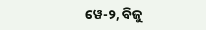ୱେ-୨, ବିଜୁ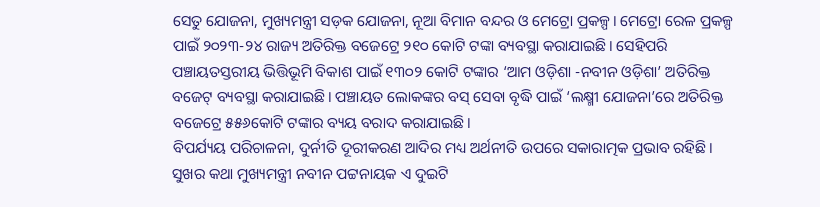ସେତୁ ଯୋଜନା, ମୁଖ୍ୟମନ୍ତ୍ରୀ ସଡ଼କ ଯୋଜନା, ନୂଆ ବିମାନ ବନ୍ଦର ଓ ମେଟ୍ରୋ ପ୍ରକଳ୍ପ। ମେଟ୍ରୋ ରେଳ ପ୍ରକଳ୍ପ ପାଇଁ ୨୦୨୩-୨୪ ରାଜ୍ୟ ଅତିରିକ୍ତ ବଜେଟ୍ରେ ୨୧୦ କୋଟି ଟଙ୍କା ବ୍ୟବସ୍ଥା କରାଯାଇଛି। ସେହିପରି ପଞ୍ଚାୟତସ୍ତରୀୟ ଭିତ୍ତିଭୂମି ବିକାଶ ପାଇଁ ୧୩୦୨ କୋଟି ଟଙ୍କାର ‘ଆମ ଓଡ଼ିଶା -ନବୀନ ଓଡ଼ିଶା’ ଅତିରିକ୍ତ ବଜେଟ୍ ବ୍ୟବସ୍ଥା କରାଯାଇଛି। ପଞ୍ଚାୟତ ଲୋକଙ୍କର ବସ୍ ସେବା ବୃଦ୍ଧି ପାଇଁ ‘ଲକ୍ଷ୍ମୀ ଯୋଜନା’ରେ ଅତିରିକ୍ତ ବଜେଟ୍ରେ ୫୫୬କୋଟି ଟଙ୍କାର ବ୍ୟୟ ବରାଦ କରାଯାଇଛି।
ବିପର୍ଯ୍ୟୟ ପରିଚାଳନା, ଦୁର୍ନୀତି ଦୂରୀକରଣ ଆଦିର ମଧ୍ୟ ଅର୍ଥନୀତି ଉପରେ ସକାରାତ୍ମକ ପ୍ରଭାବ ରହିଛି। ସୁଖର କଥା ମୁଖ୍ୟମନ୍ତ୍ରୀ ନବୀନ ପଟ୍ଟନାୟକ ଏ ଦୁଇଟି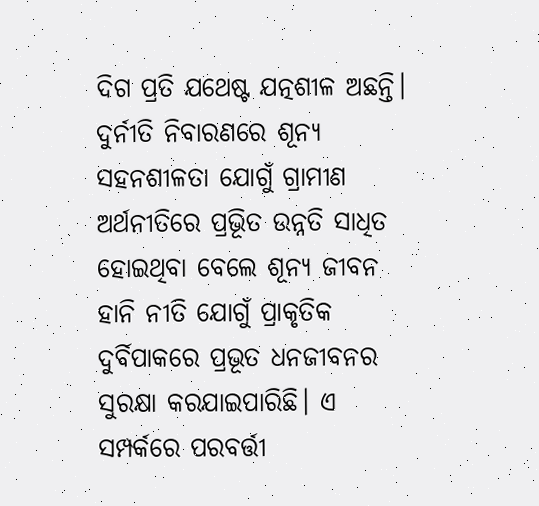ଦିଗ ପ୍ରତି ଯଥେଷ୍ଟ ଯତ୍ନଶୀଳ ଅଛନ୍ତି। ଦୁର୍ନୀତି ନିବାରଣରେ ଶୂନ୍ୟ ସହନଶୀଳତା ଯୋଗୁଁ ଗ୍ରାମୀଣ ଅର୍ଥନୀତିରେ ପ୍ରଭୂିତ ଉନ୍ନତି ସାଧିତ ହୋଇଥିବା ବେଲେ ଶୂନ୍ୟ ଜୀବନ ହାନି ନୀତି ଯୋଗୁଁ ପ୍ରାକୃତିକ ଦୁର୍ବିପାକରେ ପ୍ରଭୂତ ଧନଜୀବନର ସୁରକ୍ଷା କରଯାଇପାରିଛି। ଏ ସମ୍ପର୍କରେ ପରବର୍ତ୍ତୀ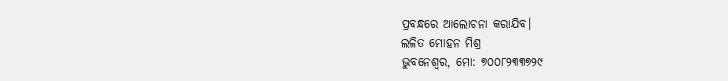ପ୍ରବନ୍ଧରେ ଆଲୋଚନା କରାଯିବ।
ଲଳିତ ମୋହନ ମିଶ୍ର
ଭୁବନେଶ୍ୱର, ମୋ: ୭୦୦୮୨୩୩୭୨୯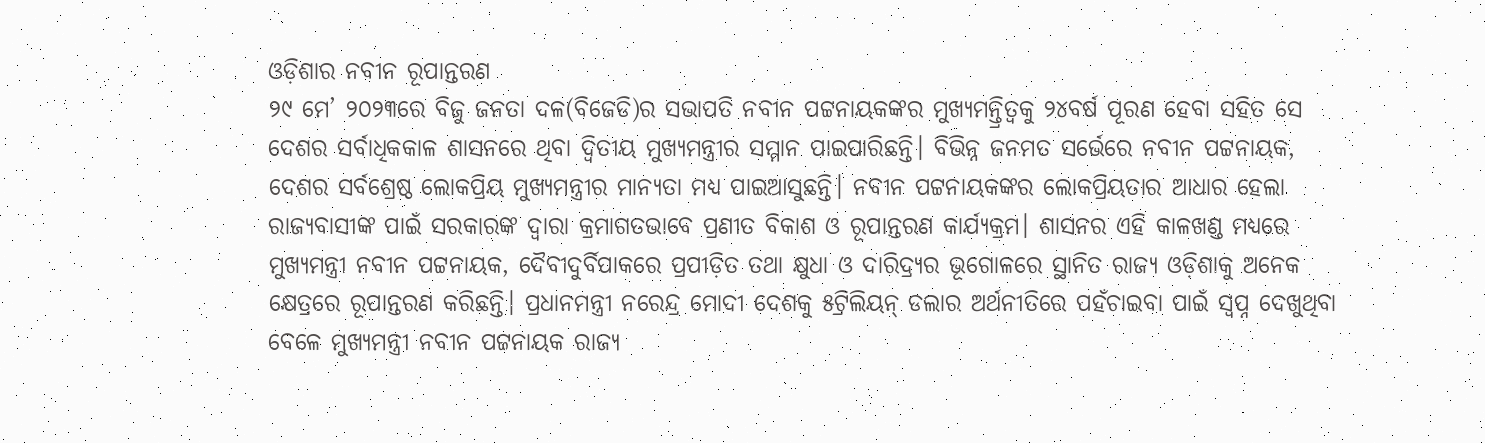ଓଡ଼ିଶାର ନବୀନ ରୂପାନ୍ତରଣ
୨୯ ମେ’ ୨୦୨୩ରେ ବିଜୁ ଜନତା ଦଳ(ବିଜେଡି)ର ସଭାପତି ନବୀନ ପଟ୍ଟନାୟକଙ୍କର ମୁଖ୍ୟମନ୍ତ୍ରିତ୍ୱକୁ ୨୪ବର୍ଷ ପୂରଣ ହେବା ସହିତ ସେ ଦେଶର ସର୍ବାଧିକକାଳ ଶାସନରେ ଥିବା ଦ୍ୱିତୀୟ ମୁଖ୍ୟମନ୍ତ୍ରୀର ସମ୍ମାନ ପାଇପାରିଛନ୍ତି। ବିଭିନ୍ନ ଜନମତ ସର୍ଭେରେ ନବୀନ ପଟ୍ଟନାୟକ, ଦେଶର ସର୍ବଶ୍ରେଷ୍ଠ ଲୋକପ୍ରିୟ ମୁଖ୍ୟମନ୍ତ୍ରୀର ମାନ୍ୟତା ମଧ୍ୟ ପାଇଆସୁଛନ୍ତି। ନବୀନ ପଟ୍ଟନାୟକଙ୍କର ଲୋକପ୍ରିୟତାର ଆଧାର ହେଲା ରାଜ୍ୟବାସୀଙ୍କ ପାଇଁ ସରକାରଙ୍କ ଦ୍ୱାରା କ୍ରମାଗତଭାବେ ପ୍ରଣୀତ ବିକାଶ ଓ ରୂପାନ୍ତରଣ କାର୍ଯ୍ୟକ୍ରମ। ଶାସନର ଏହି କାଳଖଣ୍ଡ ମଧ୍ୟରେ ମୁଖ୍ୟମନ୍ତ୍ରୀ ନବୀନ ପଟ୍ଟନାୟକ, ଦୈବୀଦୁର୍ବିପାକରେ ପ୍ରପୀଡ଼ିତ ତଥା କ୍ଷୁଧା ଓ ଦାରିଦ୍ର୍ୟର ଭୂଗୋଳରେ ସ୍ଥାନିତ ରାଜ୍ୟ ଓଡ଼ିଶାକୁ ଅନେକ କ୍ଷେତ୍ରରେ ରୂପାନ୍ତରଣ କରିଛନ୍ତି। ପ୍ରଧାନମନ୍ତ୍ରୀ ନରେନ୍ଦ୍ର ମୋଦୀ ଦେଶକୁ ୫ଟ୍ରିଲିୟନ୍ ଡଲାର ଅର୍ଥନୀତିରେ ପହଁଚାଇବା ପାଇଁ ସ୍ୱପ୍ନ ଦେଖୁଥିବା ବେଳେ ମୁଖ୍ୟମନ୍ତ୍ରୀ ନବୀନ ପଟ୍ଟନାୟକ ରାଜ୍ୟ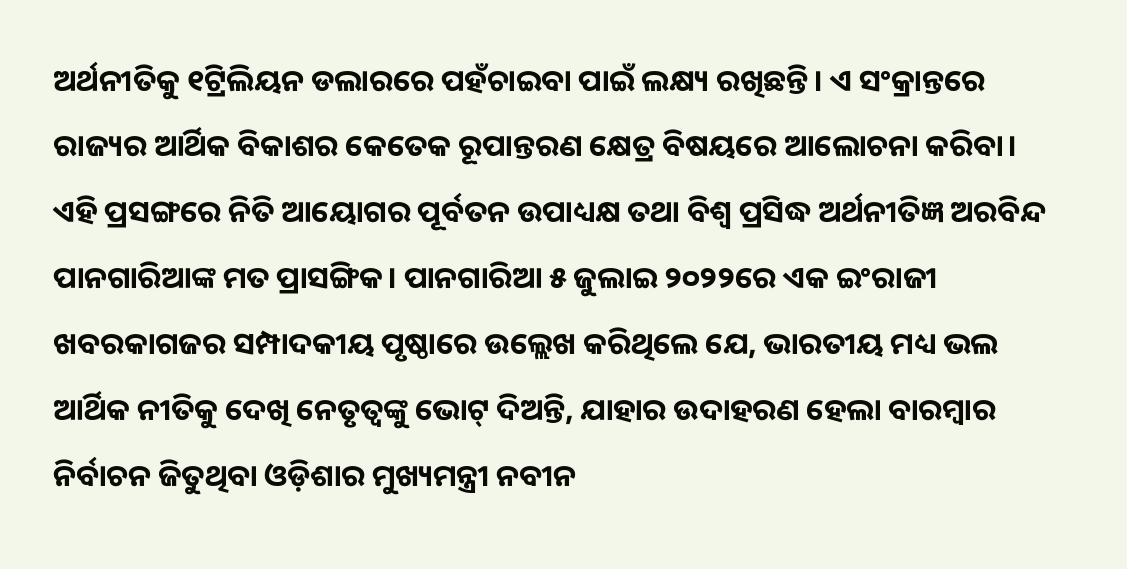ଅର୍ଥନୀତିକୁ ୧ଟ୍ରିଲିୟନ ଡଲାରରେ ପହଁଚାଇବା ପାଇଁ ଲକ୍ଷ୍ୟ ରଖିଛନ୍ତି। ଏ ସଂକ୍ରାନ୍ତରେ ରାଜ୍ୟର ଆର୍ଥିକ ବିକାଶର କେତେକ ରୂପାନ୍ତରଣ କ୍ଷେତ୍ର ବିଷୟରେ ଆଲୋଚନା କରିବା।
ଏହି ପ୍ରସଙ୍ଗରେ ନିତି ଆୟୋଗର ପୂର୍ବତନ ଉପାଧ୍ୟକ୍ଷ ତଥା ବିଶ୍ୱ ପ୍ରସିଦ୍ଧ ଅର୍ଥନୀତିଜ୍ଞ ଅରବିନ୍ଦ ପାନଗାରିଆଙ୍କ ମତ ପ୍ରାସଙ୍ଗିକ। ପାନଗାରିଆ ୫ ଜୁଲାଇ ୨୦୨୨ରେ ଏକ ଇଂରାଜୀ ଖବରକାଗଜର ସମ୍ପାଦକୀୟ ପୃଷ୍ଠାରେ ଉଲ୍ଲେଖ କରିଥିଲେ ଯେ, ଭାରତୀୟ ମଧ୍ୟ ଭଲ ଆର୍ଥିକ ନୀତିକୁ ଦେଖି ନେତୃତ୍ୱଙ୍କୁ ଭୋଟ୍ ଦିଅନ୍ତି, ଯାହାର ଉଦାହରଣ ହେଲା ବାରମ୍ବାର ନିର୍ବାଚନ ଜିତୁଥିବା ଓଡ଼ିଶାର ମୁଖ୍ୟମନ୍ତ୍ରୀ ନବୀନ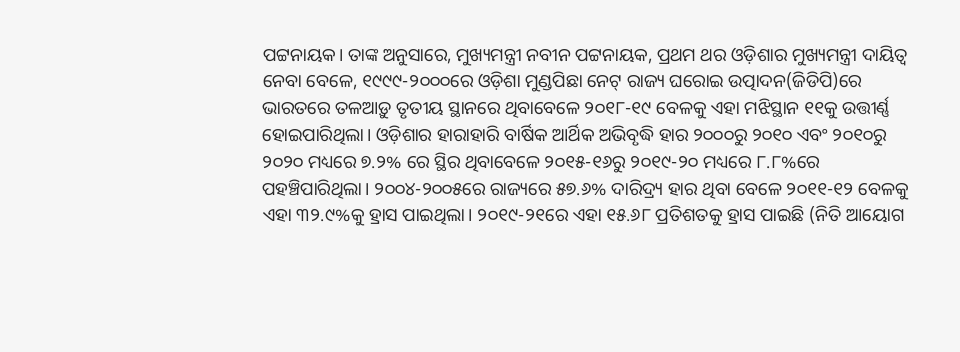ପଟ୍ଟନାୟକ। ତାଙ୍କ ଅନୁସାରେ, ମୁଖ୍ୟମନ୍ତ୍ରୀ ନବୀନ ପଟ୍ଟନାୟକ, ପ୍ରଥମ ଥର ଓଡ଼ିଶାର ମୁଖ୍ୟମନ୍ତ୍ରୀ ଦାୟିତ୍ୱ ନେବା ବେଳେ, ୧୯୯୯-୨୦୦୦ରେ ଓଡ଼ିଶା ମୁଣ୍ଡପିଛା ନେଟ୍ ରାଜ୍ୟ ଘରୋଇ ଉତ୍ପାଦନ(ଜିଡିପି)ରେ ଭାରତରେ ତଳଆଡ଼ୁ ତୃତୀୟ ସ୍ଥାନରେ ଥିବାବେଳେ ୨୦୧୮-୧୯ ବେଳକୁ ଏହା ମଝିସ୍ଥାନ ୧୧କୁ ଉତ୍ତୀର୍ଣ୍ଣ ହୋଇପାରିଥିଲା। ଓଡ଼ିଶାର ହାରାହାରି ବାର୍ଷିକ ଆର୍ଥିକ ଅଭିବୃଦ୍ଧି ହାର ୨୦୦୦ରୁ ୨୦୧୦ ଏବଂ ୨୦୧୦ରୁ ୨୦୨୦ ମଧ୍ୟରେ ୭.୨% ରେ ସ୍ଥିର ଥିବାବେଳେ ୨୦୧୫-୧୬ରୁ ୨୦୧୯-୨୦ ମଧ୍ୟରେ ୮.୮%ରେ ପହଞ୍ଚିପାରିଥିଲା। ୨୦୦୪-୨୦୦୫ରେ ରାଜ୍ୟରେ ୫୭.୬% ଦାରିଦ୍ର୍ୟ ହାର ଥିବା ବେଳେ ୨୦୧୧-୧୨ ବେଳକୁ ଏହା ୩୨.୯%କୁ ହ୍ରାସ ପାଇଥିଲା। ୨୦୧୯-୨୧ରେ ଏହା ୧୫.୬୮ ପ୍ରତିଶତକୁ ହ୍ରାସ ପାଇଛି (ନିତି ଆୟୋଗ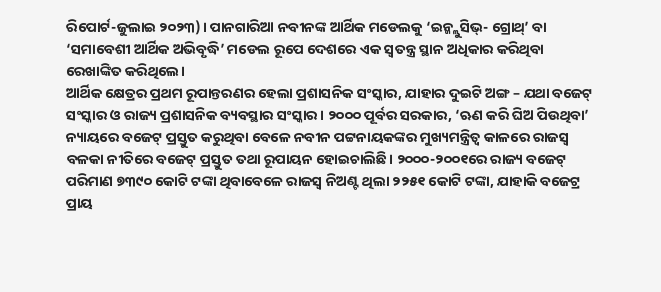ରିପୋର୍ଟ-ଜୁଲାଇ ୨୦୨୩)। ପାନଗାରିଆ ନବୀନଙ୍କ ଆର୍ଥିକ ମଡେଲକୁ ‘ଇନ୍କ୍ଲୁସିଭ୍- ଗ୍ରୋଥ୍’ ବା ‘ସମାବେଶୀ ଆର୍ଥିକ ଅଭିବୃଦ୍ଧି’ ମଡେଲ ରୂପେ ଦେଶରେ ଏକ ସ୍ୱତନ୍ତ୍ର ସ୍ଥାନ ଅଧିକାର କରିଥିବା ରେଖାଙ୍କିତ କରିଥିଲେ।
ଆର୍ଥିକ କ୍ଷେତ୍ରର ପ୍ରଥମ ରୂପାନ୍ତରଣର ହେଲା ପ୍ରଶାସନିକ ସଂସ୍କାର, ଯାହାର ଦୁଇଟି ଅଙ୍ଗ – ଯଥା ବଜେଟ୍ ସଂସ୍କାର ଓ ରାଜ୍ୟ ପ୍ରଶାସନିକ ବ୍ୟବସ୍ଥାର ସଂସ୍କାର। ୨୦୦୦ ପୂର୍ବର ସରକାର, ‘ଋଣ କରି ଘିଅ ପିଉଥିବା’ ନ୍ୟାୟରେ ବଜେଟ୍ ପ୍ରସ୍ତୁତ କରୁଥିବା ବେଳେ ନବୀନ ପଟ୍ଟନାୟକଙ୍କର ମୁଖ୍ୟମନ୍ତ୍ରିତ୍ୱ କାଳରେ ରାଜସ୍ୱ ବଳକା ନୀତିରେ ବଜେଟ୍ ପ୍ରସ୍ତୁତ ତଥା ରୂପାୟନ ହୋଇଚାଲିଛି। ୨୦୦୦-୨୦୦୧ରେ ରାଜ୍ୟ ବଜେଟ୍ ପରିମାଣ ୭୩୯୦ କୋଟି ଟଙ୍କା ଥିବାବେଳେ ରାଜସ୍ୱ ନିଅଣ୍ଟ ଥିଲା ୨୨୫୧ କୋଟି ଟଙ୍କା, ଯାହାକି ବଜେଟ୍ର ପ୍ରାୟ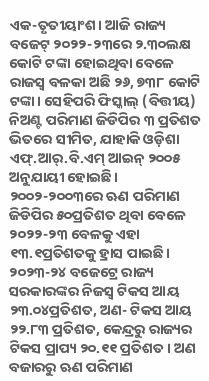ଏକ-ତୃତୀୟାଂଶ। ଆଜି ରାଜ୍ୟ ବଜେଟ୍ ୨୦୨୨-୨୩ରେ ୨.୩୦ଲକ୍ଷ କୋଟି ଟଙ୍କା ହୋଇଥିବା ବେଳେ ରାଜସ୍ୱ ବଳକା ଅଛି ୨୬, ୭୩୮ କୋଟି ଟଙ୍କା। ସେହିପରି ଫିସ୍କାଲ୍ (ବିତ୍ତୀୟ) ନିଅଣ୍ଟ ପରିମାଣ ଜିଡିପିର ୩ ପ୍ରତିଶତ ଭିତରେ ସୀମିତ, ଯାହାକି ଓଡ଼ିଶା ଏଫ୍.ଆର୍.ବି.ଏମ୍ ଆଇନ୍ ୨୦୦୫ ଅନୁଯାୟୀ ହୋଇଛି। ୨୦୦୨-୨୦୦୩ରେ ଋଣ ପରିମାଣ ଜିଡିପିର ୫୦ପ୍ରତିଶତ ଥିବା ବେଳେ ୨୦୨୨-୨୩ ବେଳକୁ ଏହା ୧୩.୧ପ୍ରତିଶତକୁ ହ୍ରାସ ପାଇଛି। ୨୦୨୩-୨୪ ବଜେଟ୍ରେ ରାଜ୍ୟ ସରକାରଙ୍କର ନିଜସ୍ୱ ଟିକସ ଆୟ ୨୩.୦୪ପ୍ରତିଶତ, ଅଣ- ଟିକସ ଆୟ ୨୨.୮୩ ପ୍ରତିଶତ, କେନ୍ଦ୍ରରୁ ରାଜ୍ୟର ଟିକସ ପ୍ରାପ୍ୟ ୨୦.୧୧ ପ୍ରତିଶତ। ଅଣ ବଜାରରୁ ଋଣ ପରିମାଣ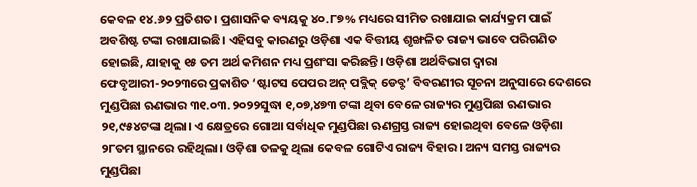କେବଳ ୧୪.୬୨ ପ୍ରତିଶତ। ପ୍ରଶାସନିକ ବ୍ୟୟକୁ ୪୦.୮୭% ମଧ୍ୟରେ ସୀମିତ ରଖାଯାଇ କାର୍ଯ୍ୟକ୍ରମ ପାଇଁ ଅବଶିଷ୍ଟ ଟଙ୍କା ରଖାଯାଇଛି। ଏହିସବୁ କାରଣରୁ ଓଡ଼ିଶା ଏକ ବିତ୍ତୀୟ ଶୃଙ୍ଖଳିତ ରାଜ୍ୟ ଭାବେ ପରିଗଣିତ ହୋଇଛି, ଯାହାକୁ ୧୫ ତମ ଅର୍ଥ କମିଶନ ମଧ୍ୟ ପ୍ରଶଂସା କରିଛନ୍ତି। ଓଡ଼ିଶା ଅର୍ଥବିଭାଗ ଦ୍ୱାରା ଫେବୃଆରୀ-୨୦୨୩ରେ ପ୍ରକାଶିତ ‘ଷ୍ଟାଟସ ପେପର ଅନ୍ ପବ୍ଲିକ୍ ଡେବ୍ଟ’ ବିବରଣୀର ସୂଚନା ଅନୁସାରେ ଦେଶରେ ମୁଣ୍ଡପିଛା ଋଣଭାର ୩୧.୦୩.୨୦୨୨ସୁଦ୍ଧା ୧,୦୭,୪୭୩ ଟଙ୍କା ଥିବା ବେଳେ ରାଜ୍ୟର ମୁଣ୍ଡପିଛା ଋଣଭାର ୨୧,୯୫୪ଟଙ୍କା ଥିଲା। ଏ କ୍ଷେତ୍ରରେ ଗୋଆ ସର୍ବାଧିକ ମୁଣ୍ଡପିଛା ଋଣଗ୍ରସ୍ତ ରାଜ୍ୟ ହୋଇଥିବା ବେଳେ ଓଡ଼ିଶା ୨୮ତମ ସ୍ଥାନରେ ରହିଥିଲା। ଓଡ଼ିଶା ତଳକୁ ଥିଲା କେବଳ ଗୋଟିଏ ରାଜ୍ୟ ବିହାର। ଅନ୍ୟ ସମସ୍ତ ରାଜ୍ୟର ମୁଣ୍ଡପିଛା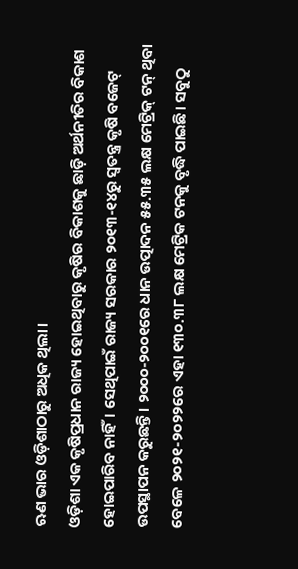ଋଣ ଭାର ଓଡ଼ିଶାଠାରୁ ଅଧିକ ଥିଲା।
ଓଡ଼ିଶା ଏକ କୃଷିପ୍ରଧାନ ରାଜ୍ୟ ହୋଇଥିବାରୁ କୃଷିର ବିକାଶକୁ ଛାଡ଼ି ଅର୍ଥନୀତିର ବିକାଶ ହୋଇପାରିବ ନାହିଁ। ସେଥିପାଇଁ ରାଜ୍ୟ ସରକାର ୨୦୧୩-୧୪ରୁ ସ୍ୱତନ୍ତ୍ର କୃଷି ବଜେଟ୍ ଉପସ୍ଥାପନ କରୁଛନ୍ତି। ୨୦୦୦-୨୦୦୧ରେ ଧାନ ଉତ୍ପାଦନ ୫୫.୩୫ ଲକ୍ଷ ମେଟ୍ରିକ୍ ଟନ୍ ଥିବା ବେଳେ ୨୦୨୧-୨୦୨୨ରେ ଏହା ୧୩୦.୩୮ ଲକ୍ଷ ମେଟ୍ରିକ ଟନକୁ ବୃଦ୍ଧି ପାଇଛି। ସବୁଠୁ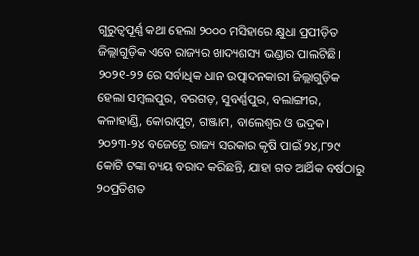ଗୁରୁତ୍ୱପୂର୍ଣ୍ଣ କଥା ହେଲା ୨୦୦୦ ମସିହାରେ କ୍ଷୁଧା ପ୍ରପୀଡ଼ିତ ଜିଲ୍ଲାଗୁଡ଼ିକ ଏବେ ରାଜ୍ୟର ଖାଦ୍ୟଶସ୍ୟ ଭଣ୍ଡାର ପାଲଟିଛି। ୨୦୨୧-୨୨ ରେ ସର୍ବାଧିକ ଧାନ ଉତ୍ପାଦନକାରୀ ଜିଲ୍ଲାଗୁଡ଼ିକ ହେଲା ସମ୍ବଲପୁର, ବରଗଡ଼, ସୁବର୍ଣ୍ଣପୁର, ବଲାଙ୍ଗୀର, କଳାହାଣ୍ଡି, କୋରାପୁଟ, ଗଞ୍ଜାମ, ବାଲେଶ୍ୱର ଓ ଭଦ୍ରକ। ୨୦୨୩-୨୪ ବଜେଟ୍ରେ ରାଜ୍ୟ ସରକାର କୃଷି ପାଇଁ ୨୪,୮୨୯ କୋଟି ଟଙ୍କା ବ୍ୟୟ ବରାଦ କରିଛନ୍ତି, ଯାହା ଗତ ଆର୍ଥିକ ବର୍ଷଠାରୁ ୨୦ପ୍ରତିଶତ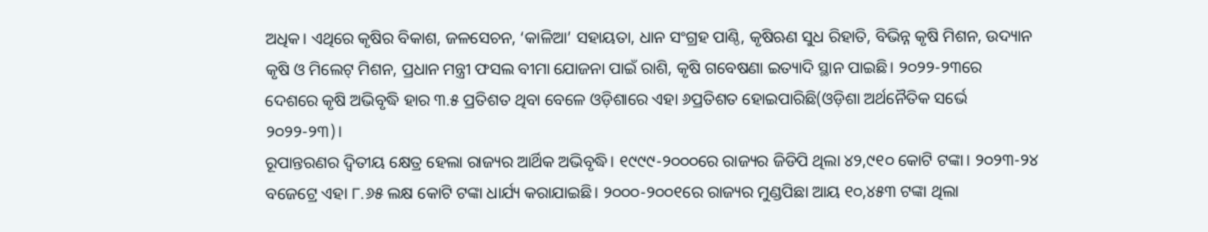ଅଧିକ। ଏଥିରେ କୃଷିର ବିକାଶ, ଜଳସେଚନ, ‘କାଳିଆ’ ସହାୟତା, ଧାନ ସଂଗ୍ରହ ପାଣ୍ଠି, କୃଷିଋଣ ସୁଧ ରିହାତି, ବିଭିନ୍ନ କୃଷି ମିଶନ, ଉଦ୍ୟାନ କୃଷି ଓ ମିଲେଟ୍ ମିଶନ, ପ୍ରଧାନ ମନ୍ତ୍ରୀ ଫସଲ ବୀମା ଯୋଜନା ପାଇଁ ରାଶି, କୃଷି ଗବେଷଣା ଇତ୍ୟାଦି ସ୍ଥାନ ପାଇଛି। ୨୦୨୨-୨୩ରେ ଦେଶରେ କୃଷି ଅଭିବୃଦ୍ଧି ହାର ୩.୫ ପ୍ରତିଶତ ଥିବା ବେଳେ ଓଡ଼ିଶାରେ ଏହା ୬ପ୍ରତିଶତ ହୋଇପାରିଛି(ଓଡ଼ିଶା ଅର୍ଥନୈତିକ ସର୍ଭେ ୨୦୨୨-୨୩)।
ରୂପାନ୍ତରଣର ଦ୍ୱିତୀୟ କ୍ଷେତ୍ର ହେଲା ରାଜ୍ୟର ଆର୍ଥିକ ଅଭିବୃଦ୍ଧି। ୧୯୯୯-୨୦୦୦ରେ ରାଜ୍ୟର ଜିଡିପି ଥିଲା ୪୨,୯୧୦ କୋଟି ଟଙ୍କା। ୨୦୨୩-୨୪ ବଜେଟ୍ରେ ଏହା ୮.୬୫ ଲକ୍ଷ କୋଟି ଟଙ୍କା ଧାର୍ଯ୍ୟ କରାଯାଇଛି। ୨୦୦୦-୨୦୦୧ରେ ରାଜ୍ୟର ମୁଣ୍ଡପିଛା ଆୟ ୧୦,୪୫୩ ଟଙ୍କା ଥିଲା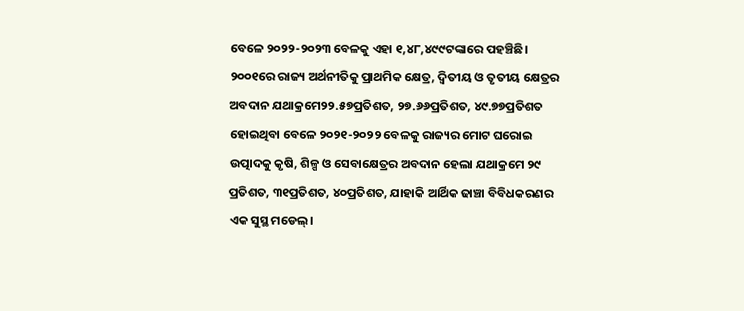ବେଳେ ୨୦୨୨-୨୦୨୩ ବେଳକୁ ଏହା ୧,୪୮,୪୯୯ଟଙ୍କାରେ ପହଞ୍ଚିଛି। ୨୦୦୧ରେ ରାଜ୍ୟ ଅର୍ଥନୀତିକୁ ପ୍ରାଥମିକ କ୍ଷେତ୍ର, ଦ୍ୱିତୀୟ ଓ ତୃତୀୟ କ୍ଷେତ୍ରର ଅବଦାନ ଯଥାକ୍ରମେ୨୨.୫୭ପ୍ରତିଶତ, ୨୭.୬୬ପ୍ରତିଶତ, ୪୯.୭୭ପ୍ରତିଶତ ହୋଇଥିବା ବେଳେ ୨୦୨୧-୨୦୨୨ ବେଳକୁ ରାଜ୍ୟର ମୋଟ ଘରୋଇ ଉତ୍ପାଦକୁ କୃଷି, ଶିଳ୍ପ ଓ ସେବାକ୍ଷେତ୍ରର ଅବଦାନ ହେଲା ଯଥାକ୍ରମେ ୨୯ ପ୍ରତିଶତ, ୩୧ପ୍ରତିଶତ, ୪୦ପ୍ରତିଶତ, ଯାହାକି ଆର୍ଥିକ ଢାଞ୍ଚା ବିବିଧକରଣର ଏକ ସୁସ୍ଥ ମଡେଲ୍।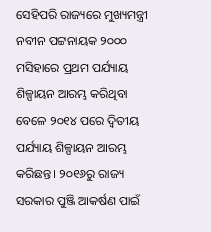ସେହିପରି ରାଜ୍ୟରେ ମୁଖ୍ୟମନ୍ତ୍ରୀ ନବୀନ ପଟ୍ଟନାୟକ ୨୦୦୦ ମସିହାରେ ପ୍ରଥମ ପର୍ଯ୍ୟାୟ ଶିଳ୍ପାୟନ ଆରମ୍ଭ କରିଥିବା ବେଳେ ୨୦୧୪ ପରେ ଦ୍ୱିତୀୟ ପର୍ଯ୍ୟାୟ ଶିଳ୍ପାୟନ ଆରମ୍ଭ କରିଛନ୍ତ। ୨୦୧୬ରୁ ରାଜ୍ୟ ସରକାର ପୁଞ୍ଜି ଆକର୍ଷଣ ପାଇଁ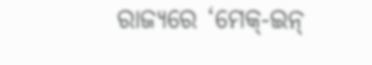ରାଜ୍ୟରେ ‘ମେକ୍-ଇନ୍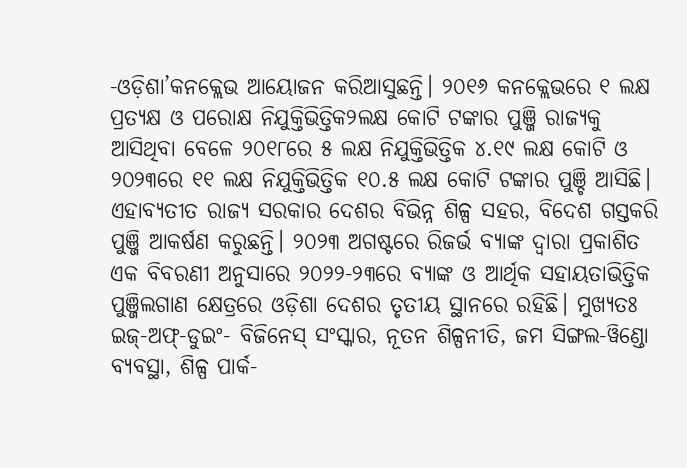-ଓଡ଼ିଶା’କନକ୍ଲେଭ ଆୟୋଜନ କରିଆସୁଛନ୍ତି। ୨୦୧୬ କନକ୍ଲେଭରେ ୧ ଲକ୍ଷ ପ୍ରତ୍ୟକ୍ଷ ଓ ପରୋକ୍ଷ ନିଯୁକ୍ତିଭିତ୍ତିକ୨ଲକ୍ଷ କୋଟି ଟଙ୍କାର ପୁଞ୍ଜି ରାଜ୍ୟକୁ ଆସିଥିବା ବେଳେ ୨୦୧୮ରେ ୫ ଲକ୍ଷ ନିଯୁକ୍ତିଭିତ୍ତିକ ୪.୧୯ ଲକ୍ଷ କୋଟି ଓ ୨୦୨୩ରେ ୧୧ ଲକ୍ଷ ନିଯୁକ୍ତିଭିତ୍ତିକ ୧୦.୫ ଲକ୍ଷ କୋଟି ଟଙ୍କାର ପୁଞ୍ଚି ଆସିଛି। ଏହାବ୍ୟତୀତ ରାଜ୍ୟ ସରକାର ଦେଶର ବିଭିନ୍ନ ଶିଳ୍ପ ସହର, ବିଦେଶ ଗସ୍ତକରି ପୁଞ୍ଜି ଆକର୍ଷଣ କରୁଛନ୍ତି। ୨୦୨୩ ଅଗଷ୍ଟରେ ରିଜର୍ଭ ବ୍ୟାଙ୍କ ଦ୍ୱାରା ପ୍ରକାଶିତ ଏକ ବିବରଣୀ ଅନୁସାରେ ୨୦୨୨-୨୩ରେ ବ୍ୟାଙ୍କ ଓ ଆର୍ଥିକ ସହାୟତାଭିତ୍ତିକ ପୁଞ୍ଜିଲଗାଣ କ୍ଷେତ୍ରରେ ଓଡ଼ିଶା ଦେଶର ତୃତୀୟ ସ୍ଥାନରେ ରହିଛି। ମୁଖ୍ୟତଃ ଇଜ୍-ଅଫ୍-ଡୁଇଂ- ବିଜିନେସ୍ ସଂସ୍କାର, ନୂତନ ଶିଳ୍ପନୀତି, ଜମ ସିଙ୍ଗଲ-ୱିଣ୍ଡୋ ବ୍ୟବସ୍ଥା, ଶିଳ୍ପ ପାର୍କ-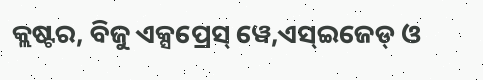କ୍ଲଷ୍ଟର, ବିଜୁ ଏକ୍ସପ୍ରେସ୍ ୱେ,ଏସ୍ଇଜେଡ୍ ଓ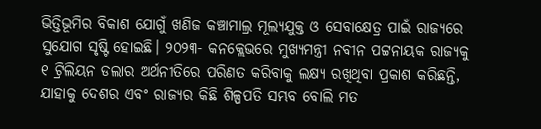ଭିତ୍ତିଭୂମିର ବିକାଶ ଯୋଗୁଁ ଖଣିଜ କଞ୍ଚାମାଲ୍ର ମୂଲ୍ୟଯୁକ୍ତ ଓ ସେବାକ୍ଷେତ୍ର ପାଇଁ ରାଜ୍ୟରେ ସୁଯୋଗ ସୃଷ୍ଟି ହୋଇଛି। ୨୦୨୩- କନକ୍ଲେଭରେ ମୁଖ୍ୟମନ୍ତ୍ରୀ ନବୀନ ପଟ୍ଟନାୟକ ରାଜ୍ୟକୁ ୧ ଟ୍ରିଲିୟନ ଡଲାର ଅର୍ଥନୀତିରେ ପରିଣତ କରିବାକୁ ଲକ୍ଷ୍ୟ ରଖିଥିବା ପ୍ରକାଶ କରିଛନ୍ତି, ଯାହାକୁ ଦେଶର ଏବଂ ରାଜ୍ୟର କିଛି ଶିଳ୍ପପତି ସମ୍ଭବ ବୋଲି ମତ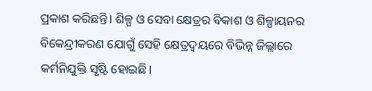ପ୍ରକାଶ କରିଛନ୍ତି। ଶିଳ୍ପ ଓ ସେବା କ୍ଷେତ୍ରର ବିକାଶ ଓ ଶିଳ୍ପାୟନର ବିକେନ୍ଦ୍ରୀକରଣ ଯୋଗୁଁ ସେହି କ୍ଷେତ୍ରଦ୍ୱୟରେ ବିଭିନ୍ନ ଜିଲ୍ଲାରେ କର୍ମନିଯୁକ୍ତି ସୃଷ୍ଟି ହୋଇଛି।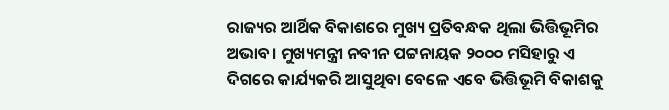ରାଜ୍ୟର ଆର୍ଥିକ ବିକାଶରେ ମୁଖ୍ୟ ପ୍ରତିବନ୍ଧକ ଥିଲା ଭିତ୍ତିଭୂମିର ଅଭାବ। ମୁଖ୍ୟମନ୍ତ୍ରୀ ନବୀନ ପଟ୍ଟନାୟକ ୨୦୦୦ ମସିହାରୁ ଏ ଦିଗରେ କାର୍ଯ୍ୟକରି ଆସୁଥିବା ବେଳେ ଏବେ ଭିତ୍ତିଭୂମି ବିକାଶକୁ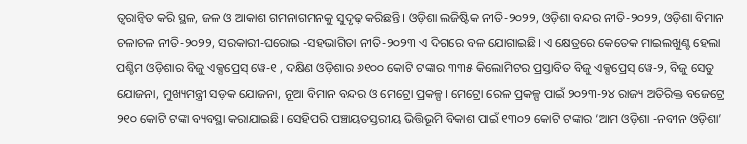ତ୍ୱରାନ୍ୱିତ କରି ସ୍ଥଳ, ଜଳ ଓ ଆକାଶ ଗମନାଗମନକୁ ସୁଦୃଢ଼ କରିଛନ୍ତି। ଓଡ଼ିଶା ଲଜିଷ୍ଟିକ ନୀତି-୨୦୨୨, ଓଡ଼ିଶା ବନ୍ଦର ନୀତି-୨୦୨୨, ଓଡ଼ିଶା ବିମାନ ଚଳାଚଳ ନୀତି-୨୦୨୨, ସରକାରୀ-ଘରୋଇ -ସହଭାଗିତା ନୀତି-୨୦୨୩ ଏ ଦିଗରେ ବଳ ଯୋଗାଇଛି। ଏ କ୍ଷେତ୍ରରେ କେତେକ ମାଇଲଖୁଣ୍ଟ ହେଲା ପଶ୍ଚିମ ଓଡ଼ିଶାର ବିଜୁ ଏକ୍ସପ୍ରେସ୍ ୱେ-୧ , ଦକ୍ଷିଣ ଓଡ଼ିଶାର ୬୧୦୦ କୋଟି ଟଙ୍କାର ୩୩୫ କିଲୋମିଟର ପ୍ରସ୍ତାବିତ ବିଜୁ ଏକ୍ସପ୍ରେସ୍ ୱେ-୨, ବିଜୁ ସେତୁ ଯୋଜନା, ମୁଖ୍ୟମନ୍ତ୍ରୀ ସଡ଼କ ଯୋଜନା, ନୂଆ ବିମାନ ବନ୍ଦର ଓ ମେଟ୍ରୋ ପ୍ରକଳ୍ପ। ମେଟ୍ରୋ ରେଳ ପ୍ରକଳ୍ପ ପାଇଁ ୨୦୨୩-୨୪ ରାଜ୍ୟ ଅତିରିକ୍ତ ବଜେଟ୍ରେ ୨୧୦ କୋଟି ଟଙ୍କା ବ୍ୟବସ୍ଥା କରାଯାଇଛି। ସେହିପରି ପଞ୍ଚାୟତସ୍ତରୀୟ ଭିତ୍ତିଭୂମି ବିକାଶ ପାଇଁ ୧୩୦୨ କୋଟି ଟଙ୍କାର ‘ଆମ ଓଡ଼ିଶା -ନବୀନ ଓଡ଼ିଶା’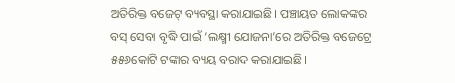ଅତିରିକ୍ତ ବଜେଟ୍ ବ୍ୟବସ୍ଥା କରାଯାଇଛି। ପଞ୍ଚାୟତ ଲୋକଙ୍କର ବସ୍ ସେବା ବୃଦ୍ଧି ପାଇଁ ‘ଲକ୍ଷ୍ମୀ ଯୋଜନା’ରେ ଅତିରିକ୍ତ ବଜେଟ୍ରେ ୫୫୬କୋଟି ଟଙ୍କାର ବ୍ୟୟ ବରାଦ କରାଯାଇଛି।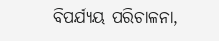ବିପର୍ଯ୍ୟୟ ପରିଚାଳନା,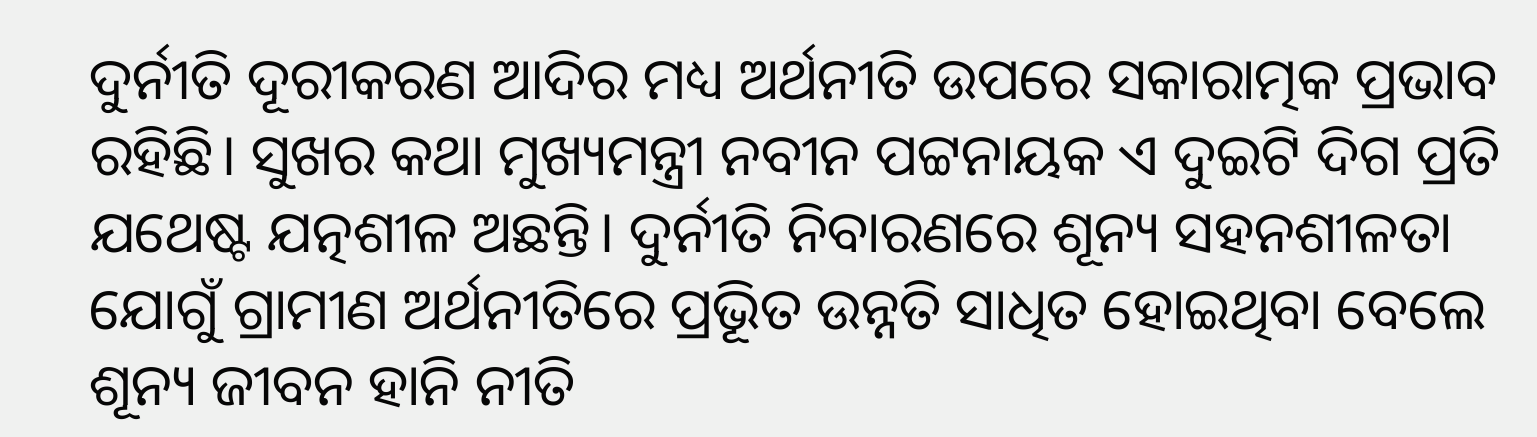ଦୁର୍ନୀତି ଦୂରୀକରଣ ଆଦିର ମଧ୍ୟ ଅର୍ଥନୀତି ଉପରେ ସକାରାତ୍ମକ ପ୍ରଭାବ ରହିଛି। ସୁଖର କଥା ମୁଖ୍ୟମନ୍ତ୍ରୀ ନବୀନ ପଟ୍ଟନାୟକ ଏ ଦୁଇଟି ଦିଗ ପ୍ରତି ଯଥେଷ୍ଟ ଯତ୍ନଶୀଳ ଅଛନ୍ତି। ଦୁର୍ନୀତି ନିବାରଣରେ ଶୂନ୍ୟ ସହନଶୀଳତା ଯୋଗୁଁ ଗ୍ରାମୀଣ ଅର୍ଥନୀତିରେ ପ୍ରଭୂିତ ଉନ୍ନତି ସାଧିତ ହୋଇଥିବା ବେଲେ ଶୂନ୍ୟ ଜୀବନ ହାନି ନୀତି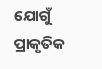ଯୋଗୁଁ ପ୍ରାକୃତିକ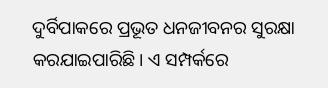ଦୁର୍ବିପାକରେ ପ୍ରଭୂତ ଧନଜୀବନର ସୁରକ୍ଷା କରଯାଇପାରିଛି। ଏ ସମ୍ପର୍କରେ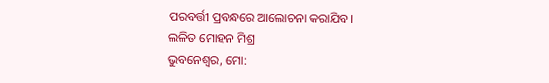ପରବର୍ତ୍ତୀ ପ୍ରବନ୍ଧରେ ଆଲୋଚନା କରାଯିବ।
ଲଳିତ ମୋହନ ମିଶ୍ର
ଭୁବନେଶ୍ୱର, ମୋ: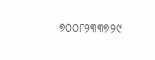୭୦୦୮୨୩୩୭୨୯